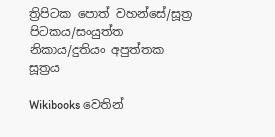ත්‍රිපිටක පොත් වහන්සේ/සූත්‍ර පිටකය/සංයුත්ත නිකාය/දුතියං අපුත්තක සූත්‍රය

Wikibooks වෙතින්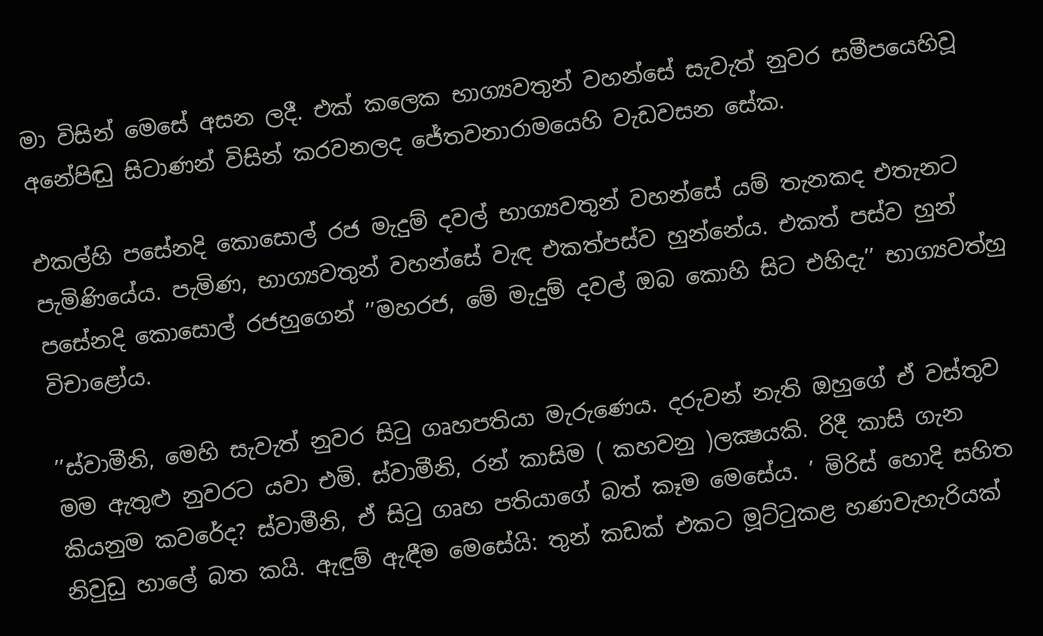මා විසින් මෙසේ අසන ලදී. එක් කලෙක භාග්‍යවතුන් වහන්සේ සැවැත් නුවර සමීපයෙහිවූ අනේපිඬු සිටාණන් විසින් කරවනලද ජේතවනාරාමයෙහි වැඩවසන සේක.

එකල්හි පසේනදි කොසොල් රජ මැදුම් දවල් භාග්‍යවතුන් වහන්සේ යම් තැනකද එතැනට පැමිණියේය. පැමිණ, භාග්‍යවතුන් වහන්සේ වැඳ එකත්පස්ව හුන්නේය. එකත් පස්ව හුන් පසේනදි කොසොල් රජහුගෙන් ’’මහරජ, මේ මැදුම් දවල් ඔබ කොහි සිට එහිදැ’’ භාග්‍යවත්හු විචාළෝය.

’’ස්වාමීනි, මෙහි සැවැත් නුවර සිටු ගෘහපතියා මැරුණෙය. දරුවන් නැති ඔහුගේ ඒ වස්තුව මම ඇතුළු නුවරට යවා එමි. ස්වාමීනි, රන් කාසිම ( කහවනු )ලක්‍ෂයකි. රිදී කාසි ගැන කියනුම කවරේද? ස්වාමීනි, ඒ සිටු ගෘහ පතියාගේ බත් කෑම මෙසේය. ’ මිරිස් හොදි සහිත නිවුඩු හාලේ බත කයි. ඇඳුම් ඇඳීම මෙසේයි: තුන් කඩක් එකට මූට්ටුකළ හණවැහැරියක්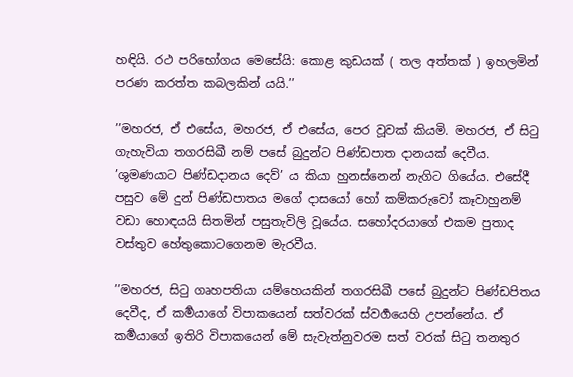හඳියි. රථ පරිභෝගය මෙසේයි: කොළ කුඩයක් ( තල අත්තක් ) ඉහලමින් පරණ කරත්ත කබලකින් යයි.’’

’’මහරජ, ඒ එසේය, මහරජ, ඒ එසේය, පෙර වූවක් කියමි. මහරජ, ඒ සිටු ගැහැවියා තගරසිඛී නම් පසේ බුදුන්ට පිණ්ඩපාත දානයක් දෙවීය. ’ශුමණයාට පිණ්ඩදානය දෙව්’ ය කියා හුනස්නෙන් නැගිට ගියේය. එසේදී පසුව මේ දුන් පිණ්ඩපාතය මගේ දාසයෝ හෝ කම්කරුවෝ කෑවාහුනම් වඩා හොඳයයි සිතමින් පසුතැවිලි වූයේය. සහෝදරයාගේ එකම පුතාද වස්තුව හේතුකොටගෙනම මැරවීය.

’’මහරජ, සිටු ගෘහපතියා යම්හෙයකින් තගරසිඛී පසේ බුදුන්ට පිණ්ඩපිතය දෙවීද, ඒ කර්‍මයාගේ විපාකයෙන් සත්වරක් ස්වර්‍ගයෙහි උපන්නේය. ඒ කර්‍මයාගේ ඉතිරි විපාකයෙන් මේ සැවැත්නුවරම සත් වරක් සිටු තනතුර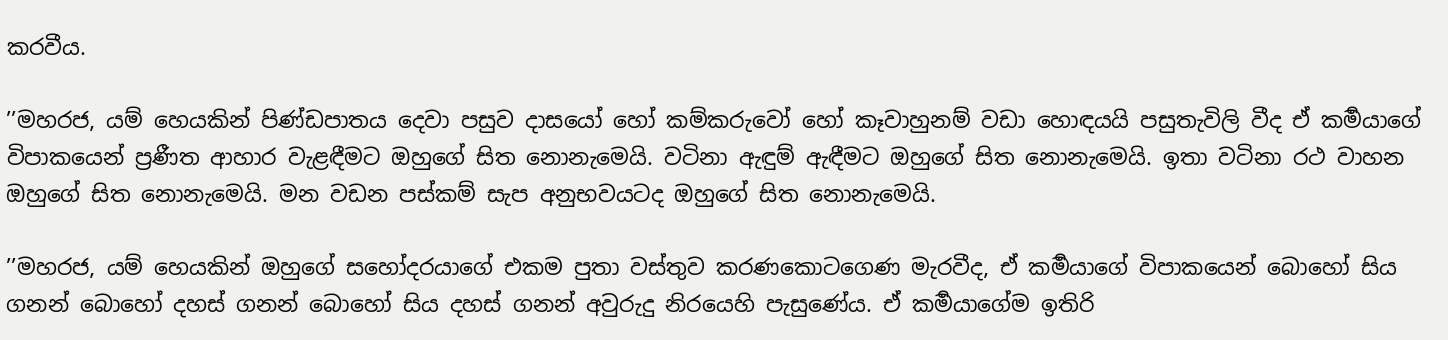කරවීය.

’’මහරජ, යම් හෙයකින් පිණ්ඩපාතය දෙවා පසුව දාසයෝ හෝ කම්කරුවෝ හෝ කෑවාහුනම් වඩා හොඳයයි පසුතැවිලි වීද ඒ කර්‍මයාගේ විපාකයෙන් ප්‍රණීත ආහාර වැළඳීමට ඔහුගේ සිත නොනැමෙයි. වටිනා ඇඳුම් ඇඳීමට ඔහුගේ සිත නොනැමෙයි. ඉතා වටිනා රථ වාහන ඔහුගේ සිත නොනැමෙයි. මන වඩන පස්කම් සැප අනුභවයටද ඔහුගේ සිත නොනැමෙයි.

’’මහරජ, යම් හෙයකින් ඔහුගේ සහෝදරයාගේ එකම පුතා වස්තුව කරණකොටගෙණ මැරවීද, ඒ කර්‍මයාගේ විපාකයෙන් බොහෝ සිය ගනන් බොහෝ දහස් ගනන් බොහෝ සිය දහස් ගනන් අවුරුදු නිරයෙහි පැසුණේය. ඒ කර්‍මයාගේම ඉතිරි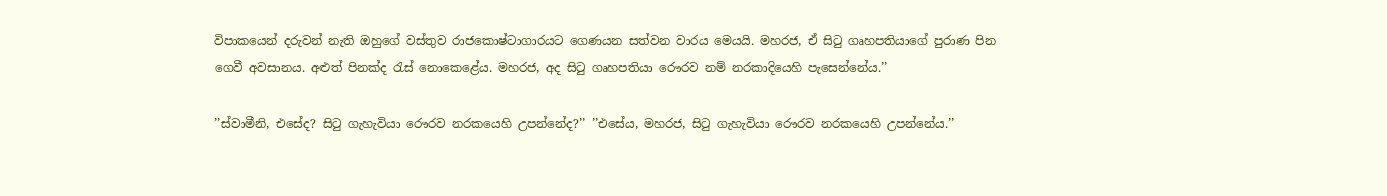විපාකයෙන් දරුවන් නැති ඔහුගේ වස්තුව රාජකොෂ්ටාගාරයට ගෙණයන සත්වන වාරය මෙයයි. මහරජ, ඒ සිටු ගෘහපතියාගේ පුරාණ පින ගෙවී අවසානය. අළුත් පිනක්ද රැස් නොකෙළේය. මහරජ, අද සිටු ගෘහපතියා රෞරව නම් නරකාදියෙහි පැසෙන්නේය.’’

’’ස්වාමීනි, එසේද? සිටු ගැහැවියා රෞරව නරකයෙහි උපන්නේද?’’ ’’එසේය, මහරජ, සිටු ගැහැවියා රෞරව නරකයෙහි උපන්නේය.’’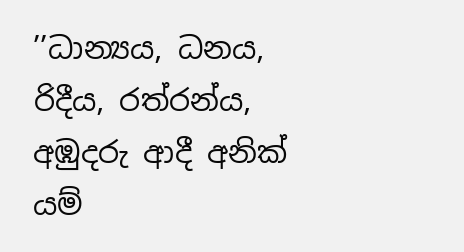’’ධාන්‍යය, ධනය, රිදීය, රත්රන්ය, අඹුදරු ආදී අනික් යම්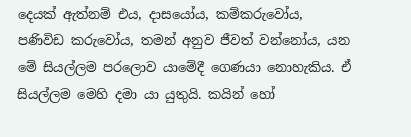දෙයක් ඇත්නම් එය, දාසයෝය, කම්කරුවෝය, පණිවිඩ කරුවෝය, තමන් අනුව ජීවත් වන්නෝය, යන මේ සියල්ලම පරලොව යාමේදී ගෙණයා නොහැකිය. ඒ සියල්ලම මෙහි දමා යා යුතුයි. කයින් හෝ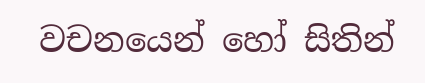වචනයෙන් හෝ සිතින්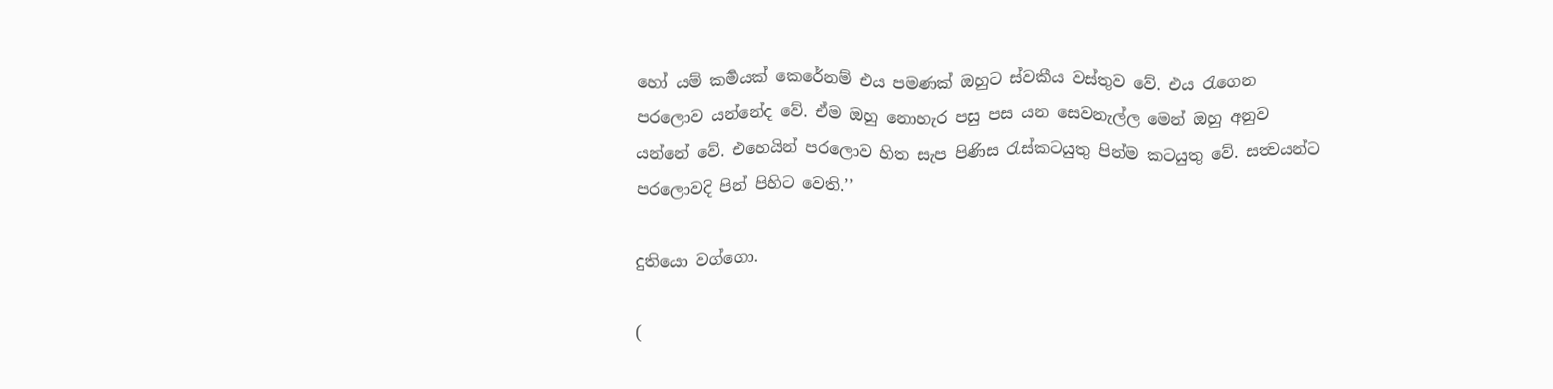හෝ යම් කර්‍මයක් කෙරේනම් එය පමණක් ඔහුට ස්වකීය වස්තුව වේ. එය රැගෙන පරලොව යන්නේද වේ. ඒම ඔහු නොහැර පසු පස යන සෙවනැල්ල මෙන් ඔහු අනුව යන්නේ වේ. එහෙයින් පරලොව හිත සැප පිණිස රැස්කටයුතු පින්ම කටයුතු වේ. සත්‍වයන්ට පරලොවදි පින් පිහිට වෙති.’’

දුතියො වග්ගො.

(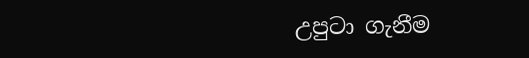උපුටා ගැනීම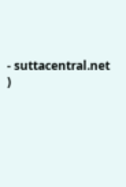- suttacentral.net )